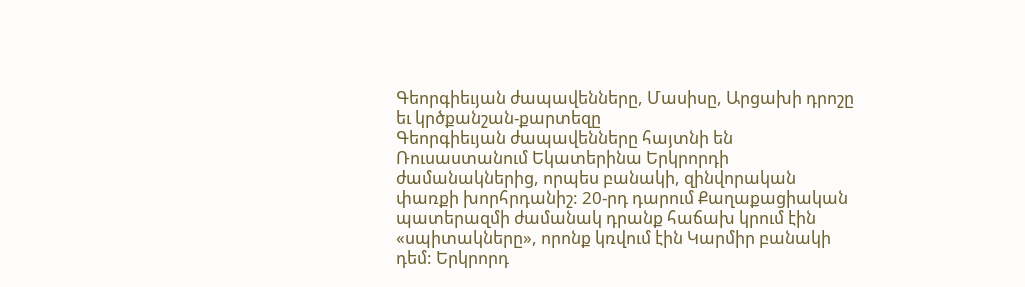Գեորգիեւյան ժապավենները, Մասիսը, Արցախի դրոշը եւ կրծքանշան-քարտեզը
Գեորգիեւյան ժապավենները հայտնի են Ռուսաստանում Եկատերինա Երկրորդի ժամանակներից, որպես բանակի, զինվորական փառքի խորհրդանիշ: 20-րդ դարում Քաղաքացիական պատերազմի ժամանակ դրանք հաճախ կրում էին «սպիտակները», որոնք կռվում էին Կարմիր բանակի դեմ: Երկրորդ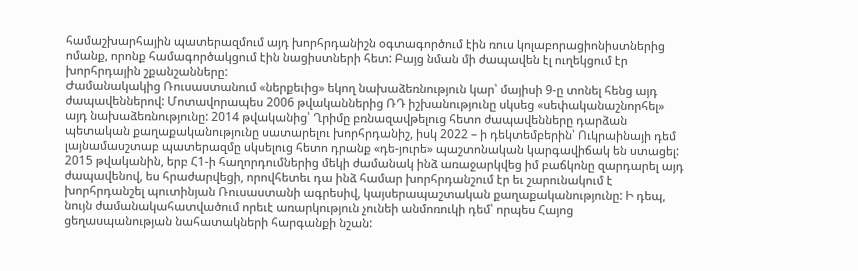համաշխարհային պատերազմում այդ խորհրդանիշն օգտագործում էին ռուս կոլաբորացիոնիստներից ոմանք, որոնք համագործակցում էին նացիստների հետ: Բայց նման մի ժապավեն էլ ուղեկցում էր խորհրդային շքանշանները:
Ժամանակակից Ռուսաստանում «ներքեւից» եկող նախաձեռնություն կար՝ մայիսի 9-ը տոնել հենց այդ ժապավեններով: Մոտավորապես 2006 թվականներից ՌԴ իշխանությունը սկսեց «սեփականաշնորհել» այդ նախաձեռնությունը: 2014 թվականից՝ Ղրիմը բռնազավթելուց հետո ժապավենները դարձան պետական քաղաքականությունը սատարելու խորհրդանիշ, իսկ 2022 – ի դեկտեմբերին՝ Ուկրաինայի դեմ լայնամասշտաբ պատերազմը սկսելուց հետո դրանք «դե-յուրե» պաշտոնական կարգավիճակ են ստացել:
2015 թվականին, երբ Հ1-ի հաղորդումներից մեկի ժամանակ ինձ առաջարկվեց իմ բաճկոնը զարդարել այդ ժապավենով, ես հրաժարվեցի, որովհետեւ դա ինձ համար խորհրդանշում էր եւ շարունակում է խորհրդանշել պուտինյան Ռուսաստանի ագրեսիվ, կայսերապաշտական քաղաքականությունը: Ի դեպ, նույն ժամանակահատվածում որեւէ առարկություն չունեի անմոռուկի դեմ՝ որպես Հայոց ցեղասպանության նահատակների հարգանքի նշան: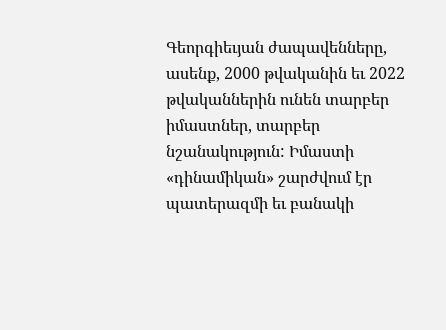Գեորգիեւյան ժապավենները, ասենք, 2000 թվականին եւ 2022 թվականներին ունեն տարբեր իմաստներ, տարբեր նշանակություն: Իմաստի «դինամիկան» շարժվում էր պատերազմի եւ բանակի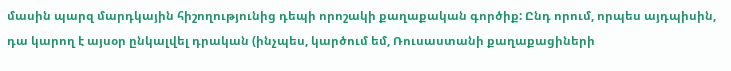մասին պարզ մարդկային հիշողությունից դեպի որոշակի քաղաքական գործիք: Ընդ որում, որպես այդպիսին, դա կարող է այսօր ընկալվել դրական (ինչպես, կարծում եմ, Ռուսաստանի քաղաքացիների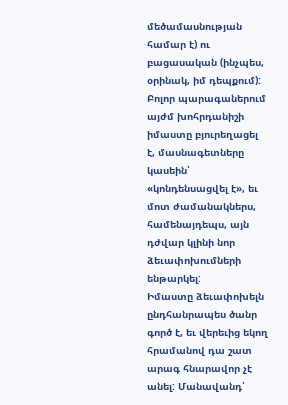մեծամասնության համար է) ու բացասական (ինչպես, օրինակ, իմ դեպքում): Բոլոր պարագաներում այժմ խոհրդանիշի իմաստը բյուրեղացել է, մասնագետները կասեին՝ «կոնդենսացվել է», եւ մոտ ժամանակներս, համենայդեպս, այն դժվար կլինի նոր ձեւափոխումների ենթարկել:
Իմաստը ձեւափոխելն ընդհանրապես ծանր գործ է, եւ վերեւից եկող հրամանով դա շատ արագ հնարավոր չէ անել: Մանավանդ՝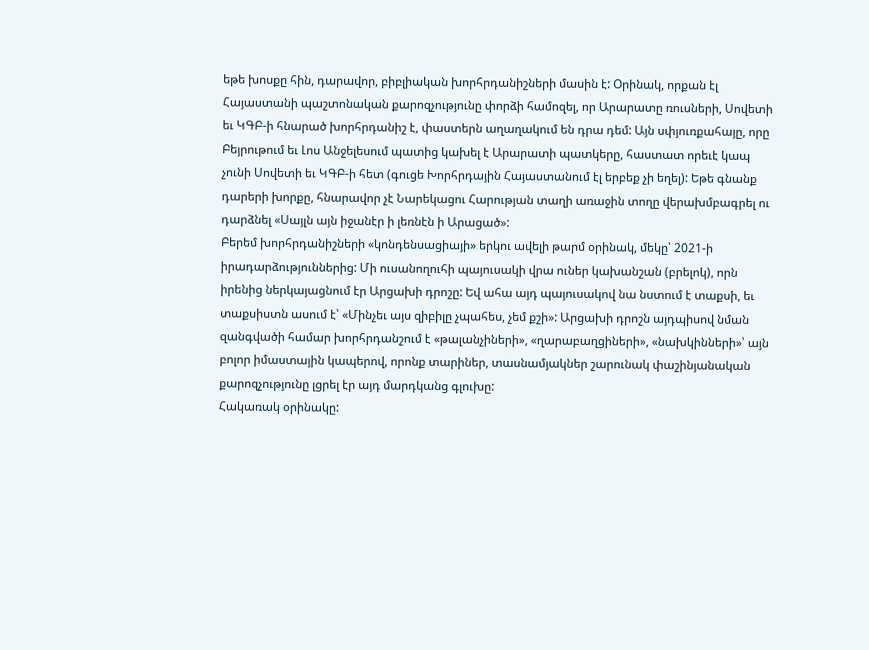եթե խոսքը հին, դարավոր, բիբլիական խորհրդանիշների մասին է: Օրինակ, որքան էլ Հայաստանի պաշտոնական քարոզչությունը փորձի համոզել, որ Արարատը ռուսների, Սովետի եւ ԿԳԲ-ի հնարած խորհրդանիշ է, փաստերն աղաղակում են դրա դեմ: Այն սփյուռքահայը, որը Բեյրութում եւ Լոս Անջելեսում պատից կախել է Արարատի պատկերը, հաստատ որեւէ կապ չունի Սովետի եւ ԿԳԲ-ի հետ (գուցե Խորհրդային Հայաստանում էլ երբեք չի եղել): Եթե գնանք դարերի խորքը, հնարավոր չէ Նարեկացու Հարության տաղի առաջին տողը վերախմբագրել ու դարձնել «Սայլն այն իջանէր ի լեռնէն ի Արացած»:
Բերեմ խորհրդանիշների «կոնդենսացիայի» երկու ավելի թարմ օրինակ, մեկը՝ 2021-ի իրադարձություններից: Մի ուսանողուհի պայուսակի վրա ուներ կախանշան (բրելոկ), որն իրենից ներկայացնում էր Արցախի դրոշը: Եվ ահա այդ պայուսակով նա նստում է տաքսի, եւ տաքսիստն ասում է՝ «Մինչեւ այս զիբիլը չպահես, չեմ քշի»: Արցախի դրոշն այդպիսով նման զանգվածի համար խորհրդանշում է «թալանչիների», «ղարաբաղցիների», «նախկինների»՝ այն բոլոր իմաստային կապերով, որոնք տարիներ, տասնամյակներ շարունակ փաշինյանական քարոզչությունը լցրել էր այդ մարդկանց գլուխը:
Հակառակ օրինակը: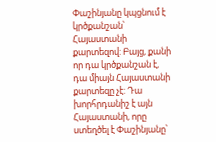Փաշինյանը կպցնում է կրծքանշան՝ Հայաստանի քարտեզով: Բայց, քանի որ դա կրծքանշան է, դա միայն Հայաստանի քարտեզը չէ: Դա խորհրդանիշ է այն Հայաստանի, որը ստեղծել է Փաշինյանը՝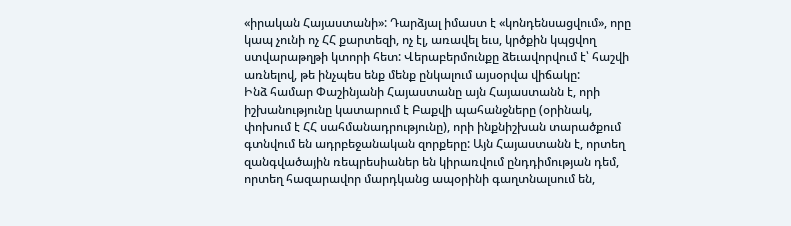«իրական Հայաստանի»: Դարձյալ իմաստ է «կոնդենսացվում», որը կապ չունի ոչ ՀՀ քարտեզի, ոչ էլ, առավել եւս, կրծքին կպցվող ստվարաթղթի կտորի հետ: Վերաբերմունքը ձեւավորվում է՝ հաշվի առնելով, թե ինչպես ենք մենք ընկալում այսօրվա վիճակը:
Ինձ համար Փաշինյանի Հայաստանը այն Հայաստանն է, որի իշխանությունը կատարում է Բաքվի պահանջները (օրինակ, փոխում է ՀՀ սահմանադրությունը), որի ինքնիշխան տարածքում գտնվում են ադրբեջանական զորքերը: Այն Հայաստանն է, որտեղ զանգվածային ռեպրեսիաներ են կիրառվում ընդդիմության դեմ, որտեղ հազարավոր մարդկանց ապօրինի գաղտնալսում են,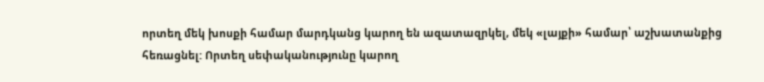որտեղ մեկ խոսքի համար մարդկանց կարող են ազատազրկել, մեկ «լայքի» համար՝ աշխատանքից հեռացնել: Որտեղ սեփականությունը կարող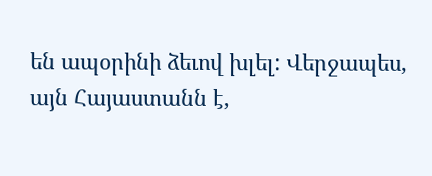են ապօրինի ձեւով խլել: Վերջապես, այն Հայաստանն է,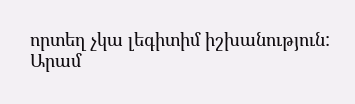որտեղ չկա լեգիտիմ իշխանություն:
Արամ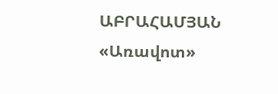ԱԲՐԱՀԱՄՅԱՆ
«Առավոտ»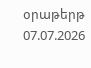օրաթերթ
07.07.2026